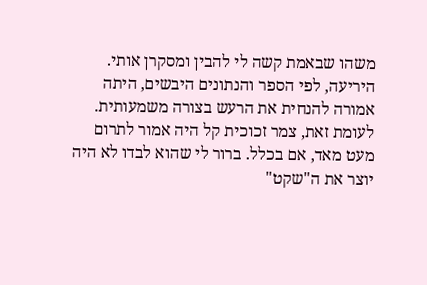משהו שבאמת קשה לי להבין ומסקרן אותי.
היריעה, לפי הספר והנתונים היבשים, היתה אמורה להנחית את הרעש בצורה משמעותית.
לעומת זאת, צמר זכוכית קל היה אמור לתרום מעט מאד, אם בכלל. ברור לי שהוא לבדו לא היה יוצר את ה"שקט"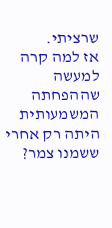שרציתי.
אז למה קרה למעשה שההפחתה המשמעותית היתה רק אחרי ששמנו צמר?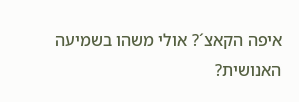איפה הקאצ´? אולי משהו בשמיעה האנושית?